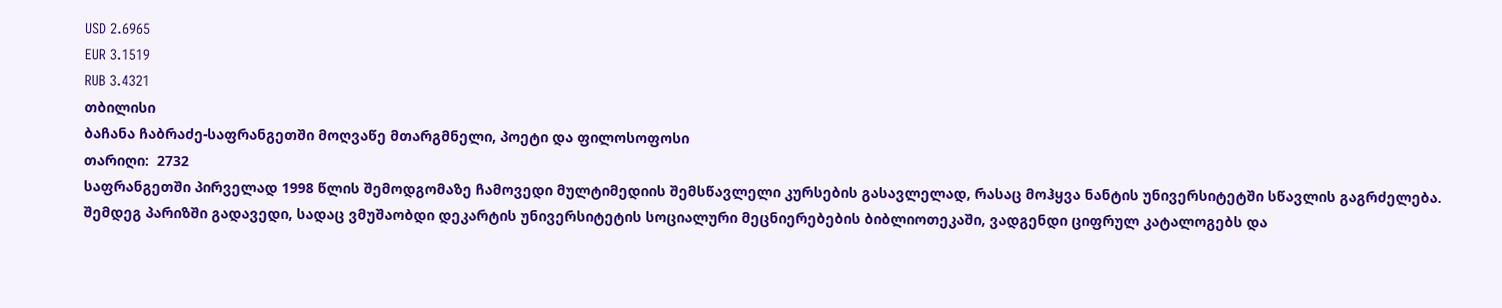USD 2.6965
EUR 3.1519
RUB 3.4321
თბილისი
ბაჩანა ჩაბრაძე-საფრანგეთში მოღვაწე მთარგმნელი, პოეტი და ფილოსოფოსი
თარიღი:  2732
საფრანგეთში პირველად 1998 წლის შემოდგომაზე ჩამოვედი მულტიმედიის შემსწავლელი კურსების გასავლელად, რასაც მოჰყვა ნანტის უნივერსიტეტში სწავლის გაგრძელება. შემდეგ პარიზში გადავედი, სადაც ვმუშაობდი დეკარტის უნივერსიტეტის სოციალური მეცნიერებების ბიბლიოთეკაში, ვადგენდი ციფრულ კატალოგებს და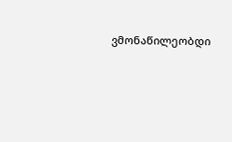ვმონაწილეობდი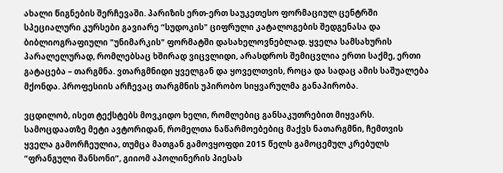ახალი წიგნების შერჩევაში. პარიზის ერთ-ერთ საუკეთესო ფორმაციულ ცენტრში სპეციალური კურსები გავიარე “სუდოკის" ციფრული კატალოგების შედგენასა და ბიბლიოგრაფიული "უნიმარკის" ფორმატში დასახელოვნებლად. ყველა სამსახურის პარალელურად, რომლებსაც ხშირად ვიცვლიდი, არასდროს შემიცვლია ერთი საქმე, ერთი გატაცება – თარგმნა. ვთარგმნიდი ყველგან და ყოველთვის, როცა და სადაც ამის საშუალება მქონდა. პროფესიის არჩევაც თარგმნის უპირობო სიყვარულმა განაპირობა.

ვცდილობ, ისეთ ტექსტებს მოვკიდო ხელი, რომლებიც განსაკუთრებით მიყვარს. სამოცდაათზე მეტი ავტორიდან, რომელთა ნაწარმოებებიც მაქვს ნათარგმნი, ჩემთვის ყველა გამორჩეულია, თუმცა მათგან გამოვყოფდი 2015 წელს გამოცემულ კრებულს “ფრანგული შანსონი”, გიიომ აპოლინერის პიესას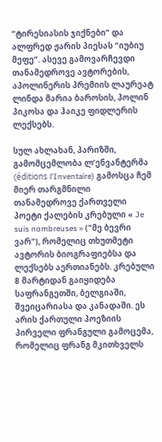“ტირესიასის ჯიქნები” და ალფრედ ჟარის პიესას “იუბიუ მეფე”. ასევე გამოვარჩევდი თანამედროვე ავტორების, აპოლინერის პრემიის ლაურეატ ლინდა მარია ბაროსის, პოლინ პიკოსა და ჰაიკე ფიდლერის ლექსებს.

სულ ახლახან, პარიზში, გამომცემლობა ლ’ენვანტერმა (éditions l'Inventaire) გამოსცა ჩემ მიერ თარგმნილი თანამედროვე ქართველი პოეტი ქალების კრებული « Je suis nombreuses » ("მე ბევრი ვარ"), რომელიც თხუთმეტი ავტორის ბიოგრაფიებსა და ლექსებს აერთიანებს. კრებული 8 მარტიდან გაიყიდება საფრანგეთში, ბელგიაში, შვეიცარიასა და კანადაში. ეს არის ქართული პოეზიის პირველი ფრანგული გამოცემა, რომელიც ფრანგ მკითხველს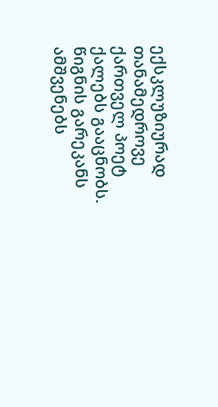ექსკლუზიურად თანამედროვე ქართველ პოეტ ქალებს გააცნობს. წიგნის გარეკანს ამშვენებს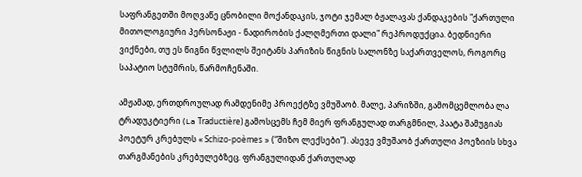საფრანგეთში მოღვაწე ცნობილი მოქანდაკის, ჯოტი ჯემალ ბჟალავას ქანდაკების "ქართული მითოლოგიური პერსონაჟი - ნადირობის ქალღმერთი დალი" რეპროდუქცია. ბედნიერი ვიქნები, თუ ეს წიგნი წვლილს შეიტანს პარიზის წიგნის სალონზე საქართველოს, როგორც საპატიო სტუმრის, წარმოჩენაში.

ამჟამად, ერთდროულად რამდენიმე პროექტზე ვმუშაობ. მალე, პარიზში, გამომცემლობა ლა ტრადუკტიერი (La Traductière) გამოსცემს ჩემ მიერ ფრანგულად თარგმნილ, პაატა შამუგიას პოეტურ კრებულს « Schizo-poèmes » (“შიზო ლექსები”). ასევე ვმუშაობ ქართული პოეზიის სხვა თარგმანების კრებულებზეც. ფრანგულიდან ქართულად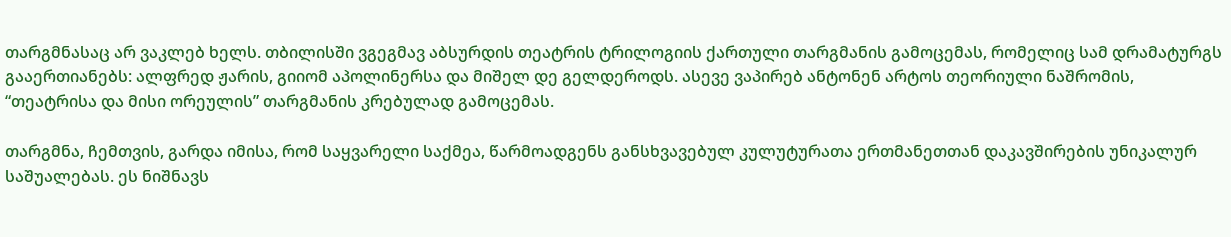თარგმნასაც არ ვაკლებ ხელს. თბილისში ვგეგმავ აბსურდის თეატრის ტრილოგიის ქართული თარგმანის გამოცემას, რომელიც სამ დრამატურგს გააერთიანებს: ალფრედ ჟარის, გიიომ აპოლინერსა და მიშელ დე გელდეროდს. ასევე ვაპირებ ანტონენ არტოს თეორიული ნაშრომის, “თეატრისა და მისი ორეულის” თარგმანის კრებულად გამოცემას.

თარგმნა, ჩემთვის, გარდა იმისა, რომ საყვარელი საქმეა, წარმოადგენს განსხვავებულ კულუტურათა ერთმანეთთან დაკავშირების უნიკალურ საშუალებას. ეს ნიშნავს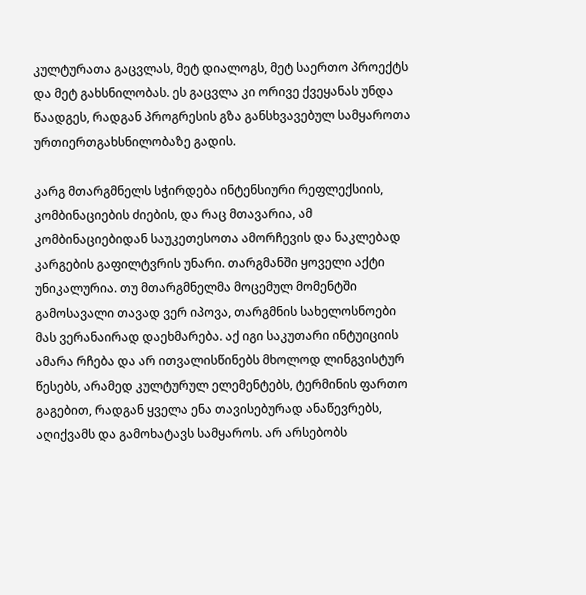კულტურათა გაცვლას, მეტ დიალოგს, მეტ საერთო პროექტს და მეტ გახსნილობას. ეს გაცვლა კი ორივე ქვეყანას უნდა წაადგეს, რადგან პროგრესის გზა განსხვავებულ სამყაროთა ურთიერთგახსნილობაზე გადის.

კარგ მთარგმნელს სჭირდება ინტენსიური რეფლექსიის, კომბინაციების ძიების, და რაც მთავარია, ამ კომბინაციებიდან საუკეთესოთა ამორჩევის და ნაკლებად კარგების გაფილტვრის უნარი. თარგმანში ყოველი აქტი უნიკალურია. თუ მთარგმნელმა მოცემულ მომენტში გამოსავალი თავად ვერ იპოვა, თარგმნის სახელოსნოები მას ვერანაირად დაეხმარება. აქ იგი საკუთარი ინტუიციის ამარა რჩება და არ ითვალისწინებს მხოლოდ ლინგვისტურ წესებს, არამედ კულტურულ ელემენტებს, ტერმინის ფართო გაგებით, რადგან ყველა ენა თავისებურად ანაწევრებს, აღიქვამს და გამოხატავს სამყაროს. არ არსებობს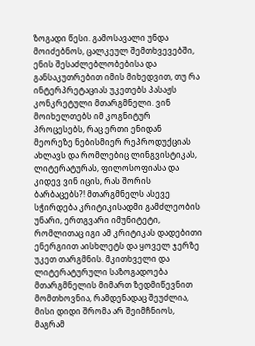ზოგადი წესი. გამოსავალი უნდა მოიძებნოს, ცალკეულ შემთხვევებში, ენის შესაძლებლობებისა და განსაკუთრებით იმის მიხედვით, თუ რა ინტერპრეტაციას უკეთებს პასაჟს კონკრეტული მთარგმნელი. ვინ მოიხელთებს იმ კოგნიტურ პროცესებს, რაც ერთი ენიდან მეორეზე ნებისმიერ რეპროდუქციას ახლავს და რომლებიც ლინგვისტიკას, ლიტერატურას, ფილოსოფიასა და კიდევ ვინ იცის, რას შორის ბარბაცებს?! მთარგმნელს ასევე სჭირდება კრიტიკისადმი გამძლეობის უნარი, ერთგვარი იმუნიტეტი, რომლითაც იგი ამ კრიტიკას დადებითი ენერგიით აისხლეტს და ყოველ ჯერზე უკეთ თარგმნის. მკითხველი და ლიტერატურული საზოგადოება მთარგმნელის მიმართ ზედმიწევნით მომთხოვნია, რამდენადაც შეუძლია, მისი დიდი შრომა არ შეიმჩნიოს, მაგრამ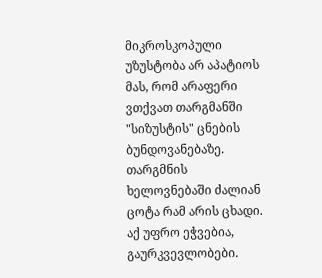მიკროსკოპული უზუსტობა არ აპატიოს მას, რომ არაფერი ვთქვათ თარგმანში "სიზუსტის" ცნების ბუნდოვანებაზე. თარგმნის ხელოვნებაში ძალიან ცოტა რამ არის ცხადი. აქ უფრო ეჭვებია, გაურკვევლობები.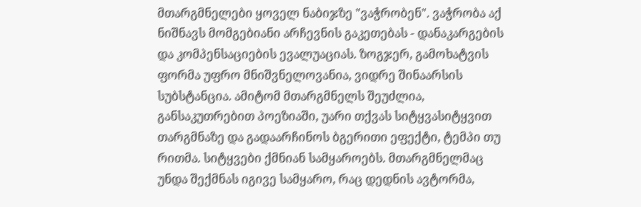მთარგმნელები ყოველ ნაბიჯზე "ვაჭრობენ". ვაჭრობა აქ ნიშნავს მომგებიანი არჩევნის გაკეთებას - დანაკარგების და კომპენსაციების ევალუაციას. ზოგჯერ, გამოხატვის ფორმა უფრო მნიშვნელოვანია, ვიდრე შინაარსის სუბსტანცია. ამიტომ მთარგმნელს შეუძლია, განსაკუთრებით პოეზიაში, უარი თქვას სიტყვასიტყვით თარგმნაზე და გადაარჩინოს ბგერითი ეფექტი, ტემპი თუ რითმა. სიტყვები ქმნიან სამყაროებს. მთარგმნელმაც უნდა შექმნას იგივე სამყარო, რაც დედნის ავტორმა,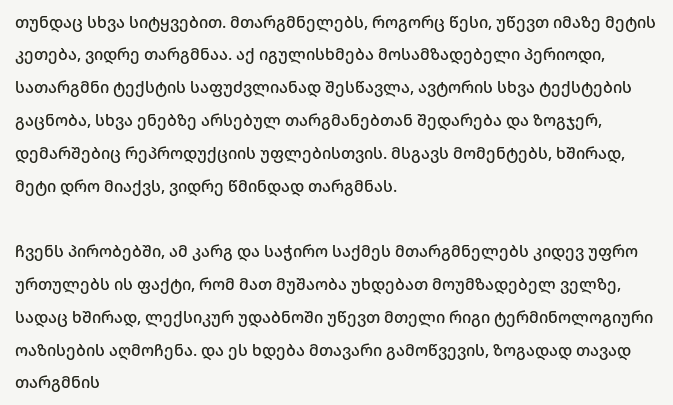თუნდაც სხვა სიტყვებით. მთარგმნელებს, როგორც წესი, უწევთ იმაზე მეტის კეთება, ვიდრე თარგმნაა. აქ იგულისხმება მოსამზადებელი პერიოდი, სათარგმნი ტექსტის საფუძვლიანად შესწავლა, ავტორის სხვა ტექსტების გაცნობა, სხვა ენებზე არსებულ თარგმანებთან შედარება და ზოგჯერ, დემარშებიც რეპროდუქციის უფლებისთვის. მსგავს მომენტებს, ხშირად, მეტი დრო მიაქვს, ვიდრე წმინდად თარგმნას.

ჩვენს პირობებში, ამ კარგ და საჭირო საქმეს მთარგმნელებს კიდევ უფრო ურთულებს ის ფაქტი, რომ მათ მუშაობა უხდებათ მოუმზადებელ ველზე, სადაც ხშირად, ლექსიკურ უდაბნოში უწევთ მთელი რიგი ტერმინოლოგიური ოაზისების აღმოჩენა. და ეს ხდება მთავარი გამოწვევის, ზოგადად თავად თარგმნის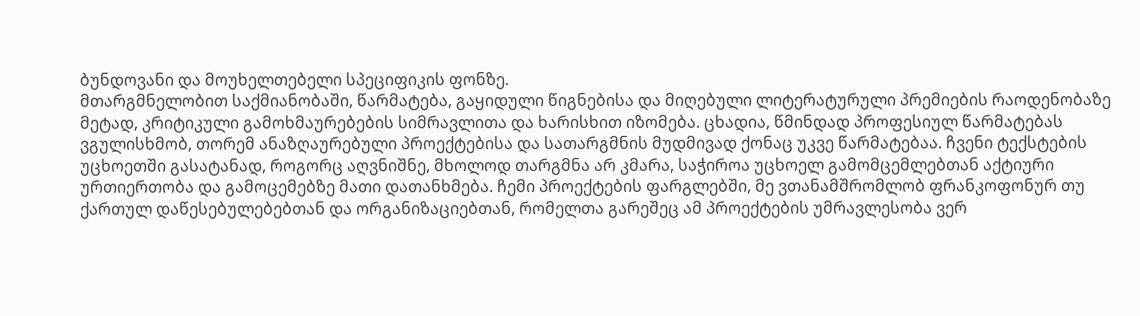ბუნდოვანი და მოუხელთებელი სპეციფიკის ფონზე.
მთარგმნელობით საქმიანობაში, წარმატება, გაყიდული წიგნებისა და მიღებული ლიტერატურული პრემიების რაოდენობაზე მეტად, კრიტიკული გამოხმაურებების სიმრავლითა და ხარისხით იზომება. ცხადია, წმინდად პროფესიულ წარმატებას ვგულისხმობ, თორემ ანაზღაურებული პროექტებისა და სათარგმნის მუდმივად ქონაც უკვე წარმატებაა. ჩვენი ტექსტების უცხოეთში გასატანად, როგორც აღვნიშნე, მხოლოდ თარგმნა არ კმარა, საჭიროა უცხოელ გამომცემლებთან აქტიური ურთიერთობა და გამოცემებზე მათი დათანხმება. ჩემი პროექტების ფარგლებში, მე ვთანამშრომლობ ფრანკოფონურ თუ ქართულ დაწესებულებებთან და ორგანიზაციებთან, რომელთა გარეშეც ამ პროექტების უმრავლესობა ვერ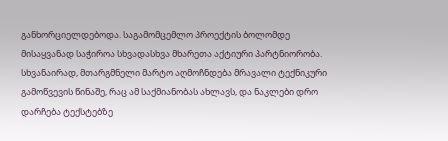განხორციელდებოდა. საგამომცემლო პროექტის ბოლომდე მისაყვანად საჭიროა სხვადასხვა მხარეთა აქტიური პარტნიორობა. სხვანაირად, მთარგმნელი მარტო აღმოჩნდება მრავალი ტექნიკური გამოწვევის წინაშე, რაც ამ საქმიანობას ახლავს, და ნაკლები დრო დარჩება ტექსტებზე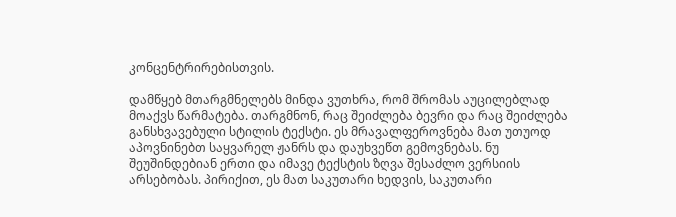კონცენტრირებისთვის.

დამწყებ მთარგმნელებს მინდა ვუთხრა, რომ შრომას აუცილებლად მოაქვს წარმატება. თარგმნონ, რაც შეიძლება ბევრი და რაც შეიძლება განსხვავებული სტილის ტექსტი. ეს მრავალფეროვნება მათ უთუოდ აპოვნინებთ საყვარელ ჟანრს და დაუხვეწთ გემოვნებას. ნუ შეუშინდებიან ერთი და იმავე ტექსტის ზღვა შესაძლო ვერსიის არსებობას. პირიქით, ეს მათ საკუთარი ხედვის, საკუთარი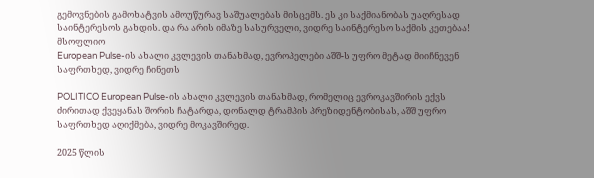გემოვნების გამოხატვის ამოუწურავ საშუალებას მისცემს. ეს კი საქმიანობას უაღრესად საინტერესოს გახდის. და რა არის იმაზე სასურველი, ვიდრე საინტერესო საქმის კეთებაა!
მსოფლიო
European Pulse-ის ახალი კვლევის თანახმად, ევროპელები აშშ-ს უფრო მეტად მიიჩნევენ საფრთხედ, ვიდრე ჩინეთს

POLITICO European Pulse-ის ახალი კვლევის თანახმად, რომელიც ევროკავშირის ექვს ძირითად ქვეყანას შორის ჩატარდა, დონალდ ტრამპის პრეზიდენტობისას, აშშ უფრო საფრთხედ აღიქმება, ვიდრე მოკავშირედ.

2025 წლის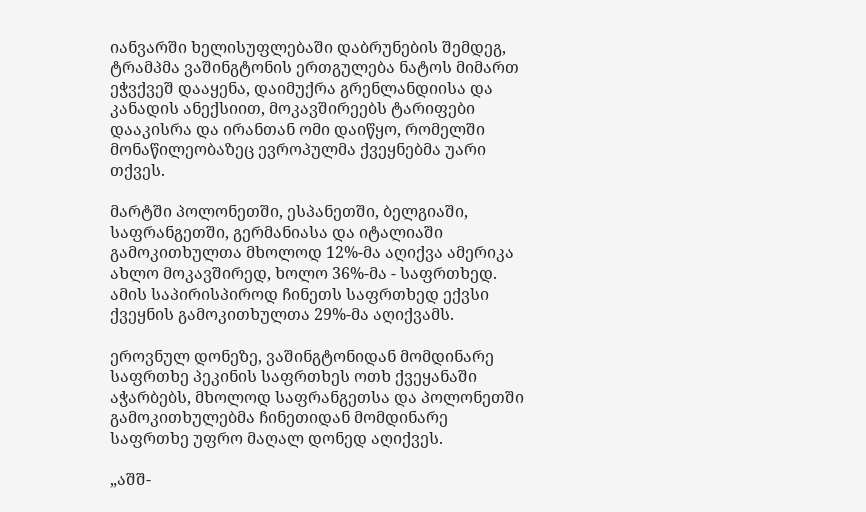იანვარში ხელისუფლებაში დაბრუნების შემდეგ, ტრამპმა ვაშინგტონის ერთგულება ნატოს მიმართ ეჭვქვეშ დააყენა, დაიმუქრა გრენლანდიისა და კანადის ანექსიით, მოკავშირეებს ტარიფები დააკისრა და ირანთან ომი დაიწყო, რომელში მონაწილეობაზეც ევროპულმა ქვეყნებმა უარი თქვეს.

მარტში პოლონეთში, ესპანეთში, ბელგიაში, საფრანგეთში, გერმანიასა და იტალიაში გამოკითხულთა მხოლოდ 12%-მა აღიქვა ამერიკა ახლო მოკავშირედ, ხოლო 36%-მა - საფრთხედ. ამის საპირისპიროდ ჩინეთს საფრთხედ ექვსი ქვეყნის გამოკითხულთა 29%-მა აღიქვამს.

ეროვნულ დონეზე, ვაშინგტონიდან მომდინარე საფრთხე პეკინის საფრთხეს ოთხ ქვეყანაში აჭარბებს, მხოლოდ საფრანგეთსა და პოლონეთში გამოკითხულებმა ჩინეთიდან მომდინარე საფრთხე უფრო მაღალ დონედ აღიქვეს.

„აშშ-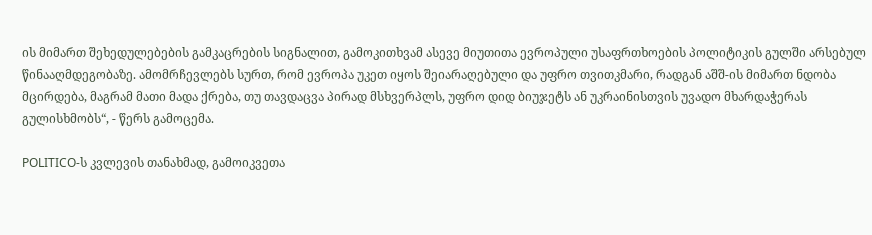ის მიმართ შეხედულებების გამკაცრების სიგნალით, გამოკითხვამ ასევე მიუთითა ევროპული უსაფრთხოების პოლიტიკის გულში არსებულ წინააღმდეგობაზე. ამომრჩევლებს სურთ, რომ ევროპა უკეთ იყოს შეიარაღებული და უფრო თვითკმარი, რადგან აშშ-ის მიმართ ნდობა მცირდება, მაგრამ მათი მადა ქრება, თუ თავდაცვა პირად მსხვერპლს, უფრო დიდ ბიუჯეტს ან უკრაინისთვის უვადო მხარდაჭერას გულისხმობს“, - წერს გამოცემა.

POLITICO-ს კვლევის თანახმად, გამოიკვეთა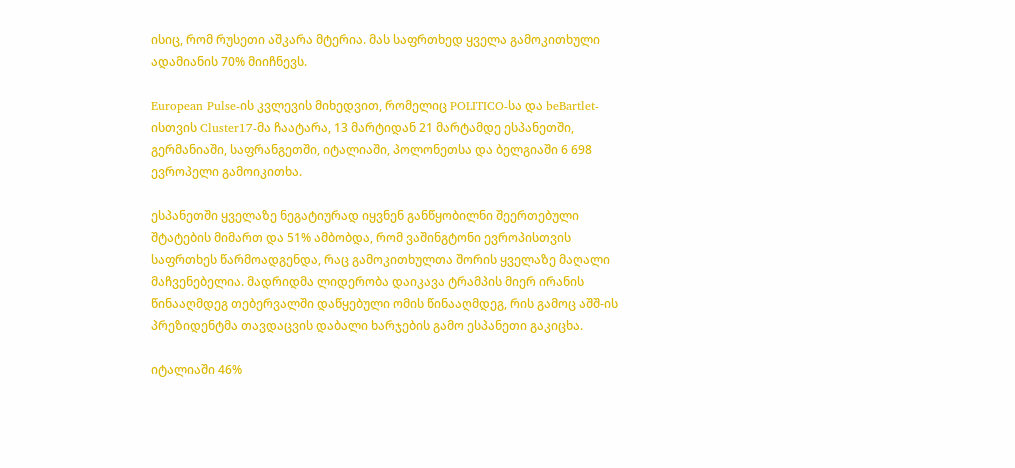ისიც, რომ რუსეთი აშკარა მტერია. მას საფრთხედ ყველა გამოკითხული ადამიანის 70% მიიჩნევს.

European Pulse-ის კვლევის მიხედვით, რომელიც POLITICO-სა და beBartlet-ისთვის Cluster17-მა ჩაატარა, 13 მარტიდან 21 მარტამდე ესპანეთში, გერმანიაში, საფრანგეთში, იტალიაში, პოლონეთსა და ბელგიაში 6 698 ევროპელი გამოიკითხა.

ესპანეთში ყველაზე ნეგატიურად იყვნენ განწყობილნი შეერთებული შტატების მიმართ და 51% ამბობდა, რომ ვაშინგტონი ევროპისთვის საფრთხეს წარმოადგენდა, რაც გამოკითხულთა შორის ყველაზე მაღალი მაჩვენებელია. მადრიდმა ლიდერობა დაიკავა ტრამპის მიერ ირანის წინააღმდეგ თებერვალში დაწყებული ომის წინააღმდეგ, რის გამოც აშშ-ის პრეზიდენტმა თავდაცვის დაბალი ხარჯების გამო ესპანეთი გაკიცხა.

იტალიაში 46%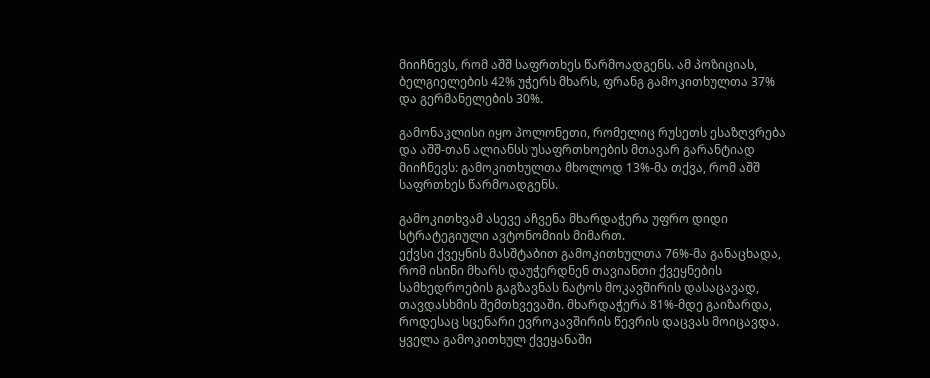მიიჩნევს, რომ აშშ საფრთხეს წარმოადგენს. ამ პოზიციას, ბელგიელების 42% უჭერს მხარს, ფრანგ გამოკითხულთა 37% და გერმანელების 30%.

გამონაკლისი იყო პოლონეთი, რომელიც რუსეთს ესაზღვრება და აშშ-თან ალიანსს უსაფრთხოების მთავარ გარანტიად მიიჩნევს: გამოკითხულთა მხოლოდ 13%-მა თქვა, რომ აშშ საფრთხეს წარმოადგენს.

გამოკითხვამ ასევე აჩვენა მხარდაჭერა უფრო დიდი სტრატეგიული ავტონომიის მიმართ.
ექვსი ქვეყნის მასშტაბით გამოკითხულთა 76%-მა განაცხადა, რომ ისინი მხარს დაუჭერდნენ თავიანთი ქვეყნების სამხედროების გაგზავნას ნატოს მოკავშირის დასაცავად, თავდასხმის შემთხვევაში. მხარდაჭერა 81%-მდე გაიზარდა, როდესაც სცენარი ევროკავშირის წევრის დაცვას მოიცავდა. ყველა გამოკითხულ ქვეყანაში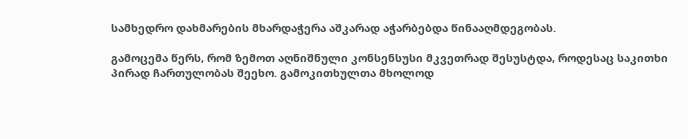სამხედრო დახმარების მხარდაჭერა აშკარად აჭარბებდა წინააღმდეგობას.

გამოცემა წერს, რომ ზემოთ აღნიშნული კონსენსუსი მკვეთრად შესუსტდა, როდესაც საკითხი პირად ჩართულობას შეეხო. გამოკითხულთა მხოლოდ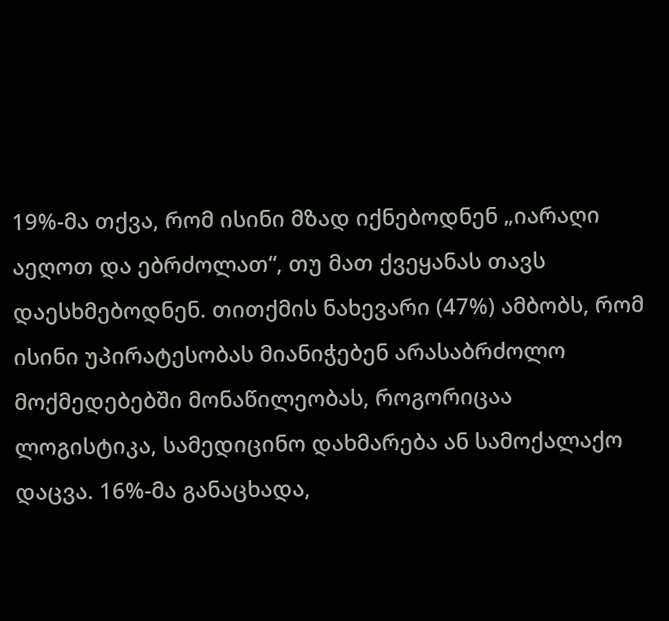19%-მა თქვა, რომ ისინი მზად იქნებოდნენ „იარაღი აეღოთ და ებრძოლათ“, თუ მათ ქვეყანას თავს დაესხმებოდნენ. თითქმის ნახევარი (47%) ამბობს, რომ ისინი უპირატესობას მიანიჭებენ არასაბრძოლო მოქმედებებში მონაწილეობას, როგორიცაა ლოგისტიკა, სამედიცინო დახმარება ან სამოქალაქო დაცვა. 16%-მა განაცხადა,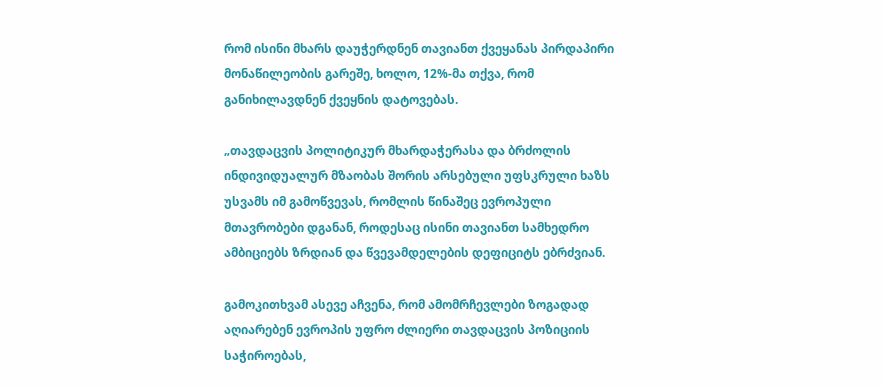რომ ისინი მხარს დაუჭერდნენ თავიანთ ქვეყანას პირდაპირი მონაწილეობის გარეშე, ხოლო, 12%-მა თქვა, რომ განიხილავდნენ ქვეყნის დატოვებას.

„თავდაცვის პოლიტიკურ მხარდაჭერასა და ბრძოლის ინდივიდუალურ მზაობას შორის არსებული უფსკრული ხაზს უსვამს იმ გამოწვევას, რომლის წინაშეც ევროპული მთავრობები დგანან, როდესაც ისინი თავიანთ სამხედრო ამბიციებს ზრდიან და წვევამდელების დეფიციტს ებრძვიან.

გამოკითხვამ ასევე აჩვენა, რომ ამომრჩევლები ზოგადად აღიარებენ ევროპის უფრო ძლიერი თავდაცვის პოზიციის საჭიროებას,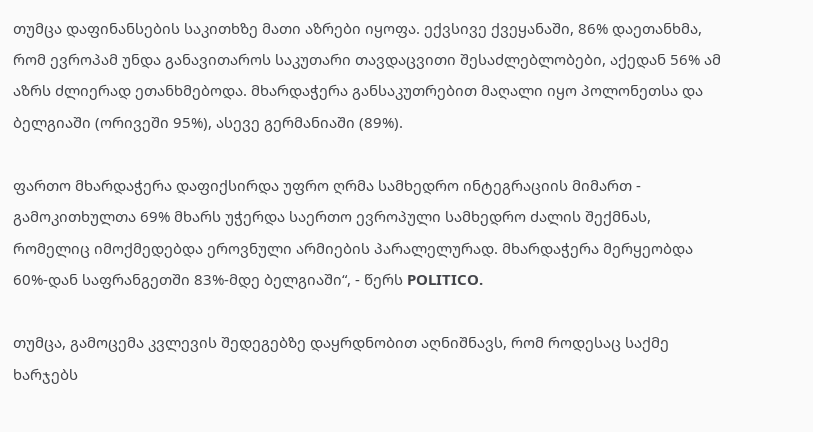თუმცა დაფინანსების საკითხზე მათი აზრები იყოფა. ექვსივე ქვეყანაში, 86% დაეთანხმა, რომ ევროპამ უნდა განავითაროს საკუთარი თავდაცვითი შესაძლებლობები, აქედან 56% ამ აზრს ძლიერად ეთანხმებოდა. მხარდაჭერა განსაკუთრებით მაღალი იყო პოლონეთსა და ბელგიაში (ორივეში 95%), ასევე გერმანიაში (89%).

ფართო მხარდაჭერა დაფიქსირდა უფრო ღრმა სამხედრო ინტეგრაციის მიმართ - გამოკითხულთა 69% მხარს უჭერდა საერთო ევროპული სამხედრო ძალის შექმნას, რომელიც იმოქმედებდა ეროვნული არმიების პარალელურად. მხარდაჭერა მერყეობდა 60%-დან საფრანგეთში 83%-მდე ბელგიაში“, - წერს POLITICO.

თუმცა, გამოცემა კვლევის შედეგებზე დაყრდნობით აღნიშნავს, რომ როდესაც საქმე ხარჯებს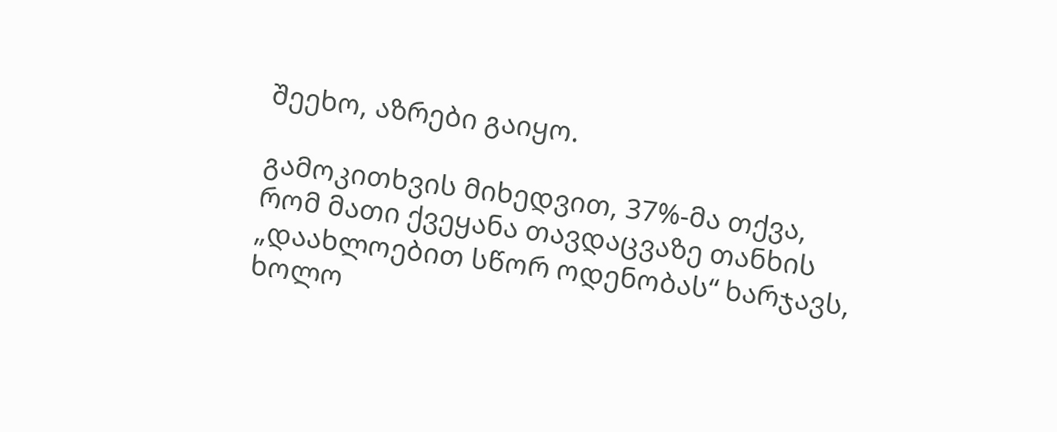შეეხო, აზრები გაიყო.

გამოკითხვის მიხედვით, 37%-მა თქვა, რომ მათი ქვეყანა თავდაცვაზე თანხის „დაახლოებით სწორ ოდენობას“ ხარჯავს, ხოლო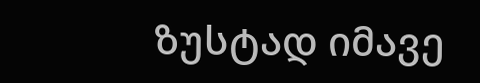ზუსტად იმავე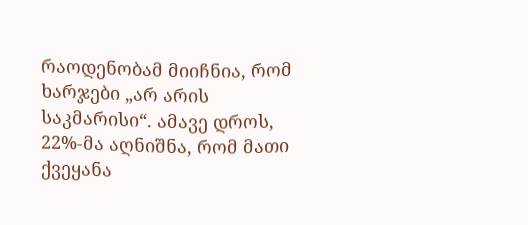რაოდენობამ მიიჩნია, რომ ხარჯები „არ არის საკმარისი“. ამავე დროს, 22%-მა აღნიშნა, რომ მათი ქვეყანა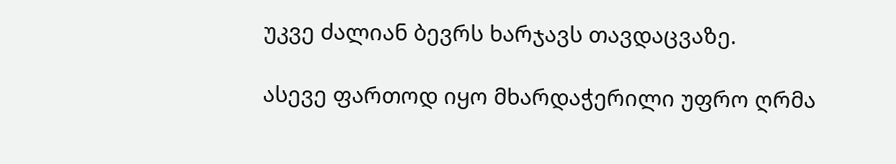უკვე ძალიან ბევრს ხარჯავს თავდაცვაზე.

ასევე ფართოდ იყო მხარდაჭერილი უფრო ღრმა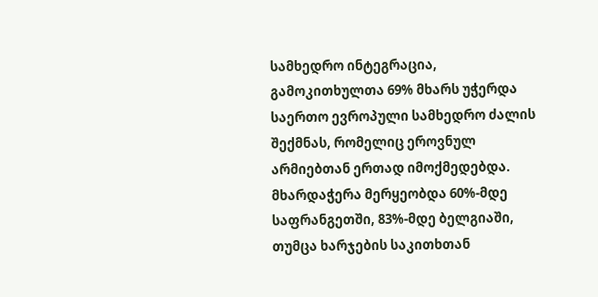სამხედრო ინტეგრაცია, გამოკითხულთა 69% მხარს უჭერდა საერთო ევროპული სამხედრო ძალის შექმნას, რომელიც ეროვნულ არმიებთან ერთად იმოქმედებდა. მხარდაჭერა მერყეობდა 60%-მდე საფრანგეთში, 83%-მდე ბელგიაში, თუმცა ხარჯების საკითხთან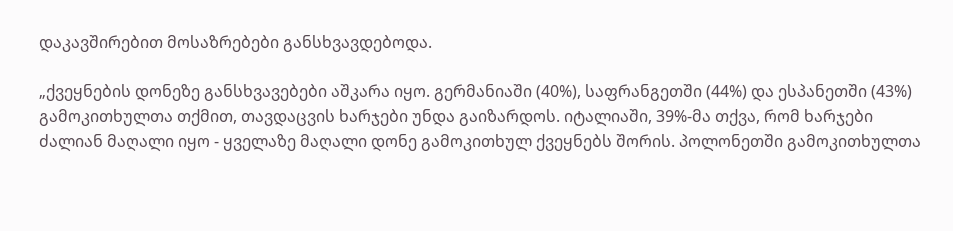დაკავშირებით მოსაზრებები განსხვავდებოდა.

„ქვეყნების დონეზე განსხვავებები აშკარა იყო. გერმანიაში (40%), საფრანგეთში (44%) და ესპანეთში (43%) გამოკითხულთა თქმით, თავდაცვის ხარჯები უნდა გაიზარდოს. იტალიაში, 39%-მა თქვა, რომ ხარჯები ძალიან მაღალი იყო - ყველაზე მაღალი დონე გამოკითხულ ქვეყნებს შორის. პოლონეთში გამოკითხულთა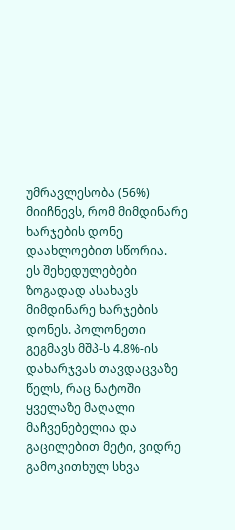უმრავლესობა (56%) მიიჩნევს, რომ მიმდინარე ხარჯების დონე დაახლოებით სწორია.
ეს შეხედულებები ზოგადად ასახავს მიმდინარე ხარჯების დონეს. პოლონეთი გეგმავს მშპ-ს 4.8%-ის დახარჯვას თავდაცვაზე წელს, რაც ნატოში ყველაზე მაღალი მაჩვენებელია და გაცილებით მეტი, ვიდრე გამოკითხულ სხვა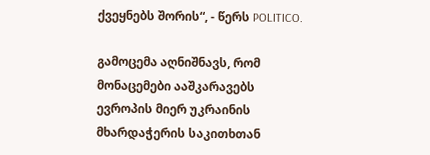ქვეყნებს შორის“, - წერს POLITICO.

გამოცემა აღნიშნავს, რომ მონაცემები ააშკარავებს ევროპის მიერ უკრაინის მხარდაჭერის საკითხთან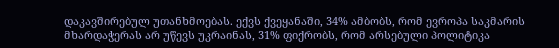დაკავშირებულ უთანხმოებას. ექვს ქვეყანაში, 34% ამბობს, რომ ევროპა საკმარის მხარდაჭერას არ უწევს უკრაინას, 31% ფიქრობს, რომ არსებული პოლიტიკა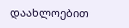დაახლოებით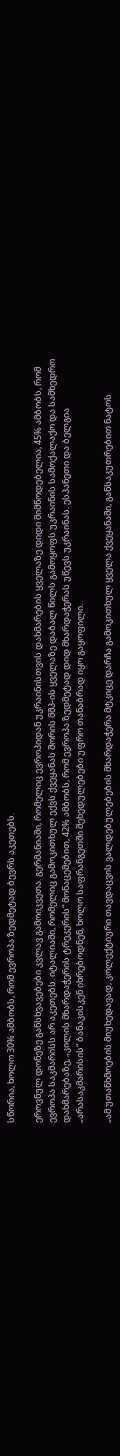სწორია, ხოლო 30% ამბობს, რომ ევროპა ზედმეტად ბევრს აკეთებს.

ეროვნულ დონეზე განსხვავებები კვლავ გამოიკვეთა. გერმანიაში, რომელიც ევროპიდან უკრაინისთვის დახმარების ყველაზე დიდი მიმწოდებელია, 45% ამბობს, რომ ევროპა საკმარისს არ აკეთებს. იტალიაში, რომელიც გამოკითხულ ექვს ქვეყანას შორის მშპ-ის ყველაზე დაბალ წილს გამოყოფს უკრაინის სამოქალაქო და სამხედრო დახმარებაზე, „კილის მხარდაჭერის ტრეკერის“ მონაცემებით, 42% ამბობს, რომ ევროპა ზედმეტად დიდ მხარდაჭერას უწევს უკრაინას. ესპანეთი და ბელგია „არასაკმარისის“ ბანაკისკენ იხრებოდნენ, ხოლო საფრანგეთში შეხედულებები უფრო თანაბრად იყო გაყოფილი.

„ამ უთანხმოების მიუხედავად, კოლექტიური თავდაცვის ვალდებულებების მხარდაჭერა მტკიცე დარჩა გამოკითხულ ყველა ქვეყანაში, განსაკუთრებით ნატოს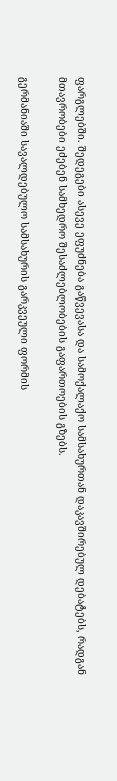ფარგლებში. შედეგები ასევე ეფუძნება გაწვევასა და სამოქალაქო სამსახურთან დაკავშირებულ დებატებს, რადგან მთავრობები ეძებენ სამხედრო შესაძლებლობების გაფართოების გზებს.

გერმანიაში სავალდებულო სამსახურის გარკვეული ფორმის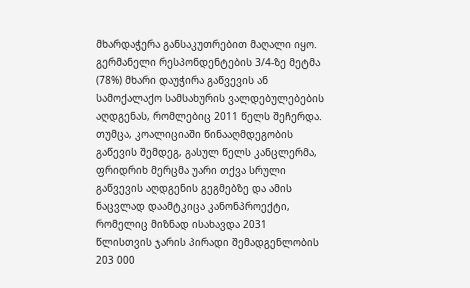მხარდაჭერა განსაკუთრებით მაღალი იყო. გერმანელი რესპონდენტების 3/4-ზე მეტმა (78%) მხარი დაუჭირა გაწვევის ან სამოქალაქო სამსახურის ვალდებულებების აღდგენას, რომლებიც 2011 წელს შეჩერდა. თუმცა, კოალიციაში წინააღმდეგობის გაწევის შემდეგ, გასულ წელს კანცლერმა, ფრიდრიხ მერცმა უარი თქვა სრული გაწვევის აღდგენის გეგმებზე და ამის ნაცვლად დაამტკიცა კანონპროექტი, რომელიც მიზნად ისახავდა 2031 წლისთვის ჯარის პირადი შემადგენლობის 203 000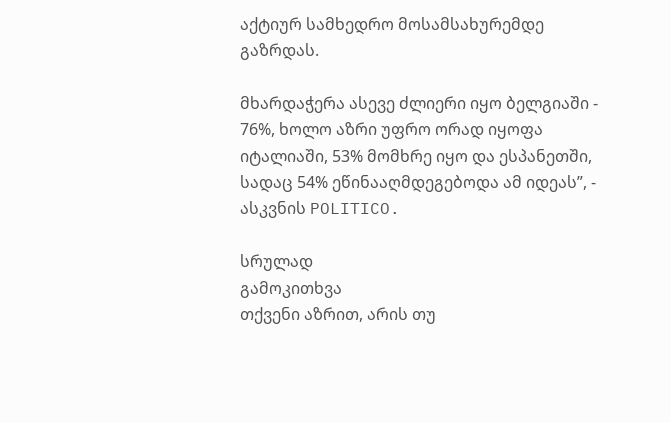აქტიურ სამხედრო მოსამსახურემდე გაზრდას.

მხარდაჭერა ასევე ძლიერი იყო ბელგიაში - 76%, ხოლო აზრი უფრო ორად იყოფა იტალიაში, 53% მომხრე იყო და ესპანეთში, სადაც 54% ეწინააღმდეგებოდა ამ იდეას”, - ასკვნის POLITICO.

სრულად
გამოკითხვა
თქვენი აზრით, არის თუ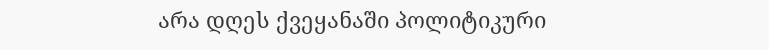არა დღეს ქვეყანაში პოლიტიკური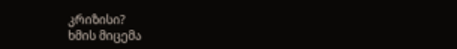კრიზისი?
ხმის მიცემა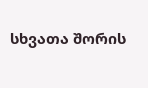სხვათა შორის